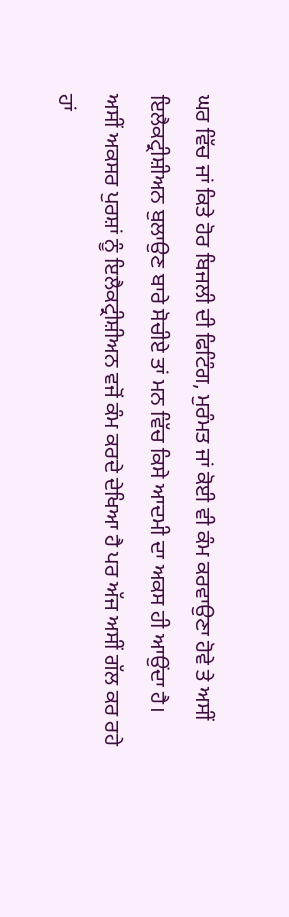ਘਰ ਵਿੱਚ ਜਾਂ ਕਿਤੇ ਹੋਰ ਬਿਜਲੀ ਦੀ ਫਿਟਿੰਗ, ਮੁਰੰਮਤ ਜਾਂ ਕੋਈ ਵੀ ਕੰਮ ਕਰਵਾਉਣਾ ਹੋਵੇ ਤੇ ਅਸੀਂ ਇਲੈਕਟ੍ਰੀਸ਼ੀਅਨ ਬੁਲਾਉਣ ਬਾਰੇ ਸੋਚੀਏ ਤਾਂ ਮਨ ਵਿੱਚ ਕਿਸੇ ਆਦਮੀ ਦਾ ਅਕਸ ਹੀ ਆਉਂਦਾ ਹੈ।
ਅਸੀਂ ਅਕਸਰ ਪੁਰਸ਼ਾਂ ਨੂੰ ਇਲੈਕਟ੍ਰੀਸ਼ੀਅਨ ਵਜੋਂ ਕੰਮ ਕਰਦੇ ਦੇਖਿਆ ਹੈ ਪਰ ਅੱਜ ਅਸੀਂ ਗੱਲ ਕਰ ਰਹੇ ਹਾਂ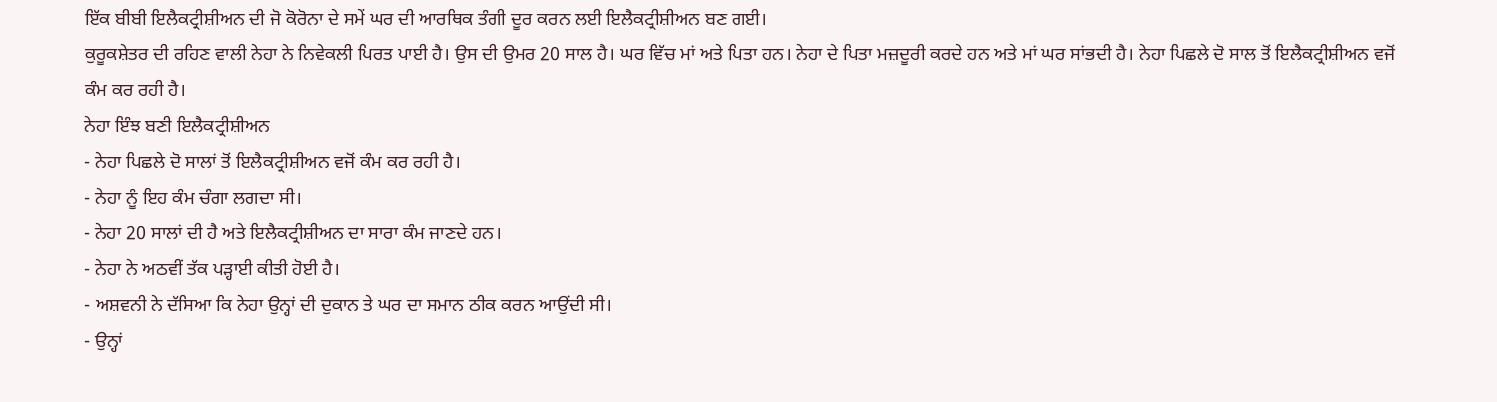ਇੱਕ ਬੀਬੀ ਇਲੈਕਟ੍ਰੀਸ਼ੀਅਨ ਦੀ ਜੋ ਕੋਰੋਨਾ ਦੇ ਸਮੇਂ ਘਰ ਦੀ ਆਰਥਿਕ ਤੰਗੀ ਦੂਰ ਕਰਨ ਲਈ ਇਲੈਕਟ੍ਰੀਸ਼ੀਅਨ ਬਣ ਗਈ।
ਕੁਰੂਕਸ਼ੇਤਰ ਦੀ ਰਹਿਣ ਵਾਲੀ ਨੇਹਾ ਨੇ ਨਿਵੇਕਲੀ ਪਿਰਤ ਪਾਈ ਹੈ। ਉਸ ਦੀ ਉਮਰ 20 ਸਾਲ ਹੈ। ਘਰ ਵਿੱਚ ਮਾਂ ਅਤੇ ਪਿਤਾ ਹਨ। ਨੇਹਾ ਦੇ ਪਿਤਾ ਮਜ਼ਦੂਰੀ ਕਰਦੇ ਹਨ ਅਤੇ ਮਾਂ ਘਰ ਸਾਂਭਦੀ ਹੈ। ਨੇਹਾ ਪਿਛਲੇ ਦੋ ਸਾਲ ਤੋਂ ਇਲੈਕਟ੍ਰੀਸ਼ੀਅਨ ਵਜੋਂ ਕੰਮ ਕਰ ਰਹੀ ਹੈ।
ਨੇਹਾ ਇੰਝ ਬਣੀ ਇਲੈਕਟ੍ਰੀਸ਼ੀਅਨ
- ਨੇਹਾ ਪਿਛਲੇ ਦੋ ਸਾਲਾਂ ਤੋਂ ਇਲੈਕਟ੍ਰੀਸ਼ੀਅਨ ਵਜੋਂ ਕੰਮ ਕਰ ਰਹੀ ਹੈ।
- ਨੇਹਾ ਨੂੰ ਇਹ ਕੰਮ ਚੰਗਾ ਲਗਦਾ ਸੀ।
- ਨੇਹਾ 20 ਸਾਲਾਂ ਦੀ ਹੈ ਅਤੇ ਇਲੈਕਟ੍ਰੀਸ਼ੀਅਨ ਦਾ ਸਾਰਾ ਕੰਮ ਜਾਣਦੇ ਹਨ।
- ਨੇਹਾ ਨੇ ਅਠਵੀਂ ਤੱਕ ਪੜ੍ਹਾਈ ਕੀਤੀ ਹੋਈ ਹੈ।
- ਅਸ਼ਵਨੀ ਨੇ ਦੱਸਿਆ ਕਿ ਨੇਹਾ ਉਨ੍ਹਾਂ ਦੀ ਦੁਕਾਨ ਤੇ ਘਰ ਦਾ ਸਮਾਨ ਠੀਕ ਕਰਨ ਆਉਂਦੀ ਸੀ।
- ਉਨ੍ਹਾਂ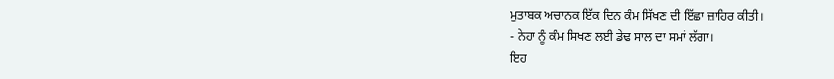ਮੁਤਾਬਕ ਅਚਾਨਕ ਇੱਕ ਦਿਨ ਕੰਮ ਸਿੱਖਣ ਦੀ ਇੱਛਾ ਜ਼ਾਹਿਰ ਕੀਤੀ।
- ਨੇਹਾ ਨੂੰ ਕੰਮ ਸਿਖਣ ਲਈ ਡੇਢ ਸਾਲ ਦਾ ਸਮਾਂ ਲੱਗਾ।
ਇਹ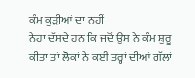ਕੰਮ ਕੁੜੀਆਂ ਦਾ ਨਹੀਂ
ਨੇਹਾ ਦੱਸਦੇ ਹਨ ਕਿ ਜਦੋਂ ਉਸ ਨੇ ਕੰਮ ਸ਼ੁਰੂ ਕੀਤਾ ਤਾਂ ਲੋਕਾਂ ਨੇ ਕਈ ਤਰ੍ਹਾਂ ਦੀਆਂ ਗੱਲਾਂ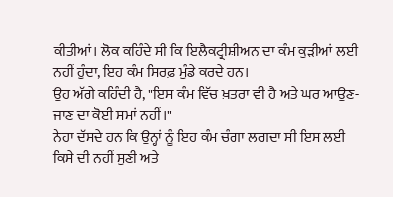ਕੀਤੀਆਂ। ਲੋਕ ਕਹਿੰਦੇ ਸੀ ਕਿ ਇਲੈਕਟ੍ਰੀਸ਼ੀਅਨ ਦਾ ਕੰਮ ਕੁੜੀਆਂ ਲਈ ਨਹੀਂ ਹੁੰਦਾ, ਇਹ ਕੰਮ ਸਿਰਫ਼ ਮੁੰਡੇ ਕਰਦੇ ਹਨ।
ਉਹ ਅੱਗੇ ਕਹਿੰਦੀ ਹੈ, "ਇਸ ਕੰਮ ਵਿੱਚ ਖ਼ਤਰਾ ਵੀ ਹੈ ਅਤੇ ਘਰ ਆਉਣ-ਜਾਣ ਦਾ ਕੋਈ ਸਮਾਂ ਨਹੀਂ।"
ਨੇਹਾ ਦੱਸਦੇ ਹਨ ਕਿ ਉਨ੍ਹਾਂ ਨੂੰ ਇਹ ਕੰਮ ਚੰਗਾ ਲਗਦਾ ਸੀ ਇਸ ਲਈ ਕਿਸੇ ਦੀ ਨਹੀਂ ਸੁਣੀ ਅਤੇ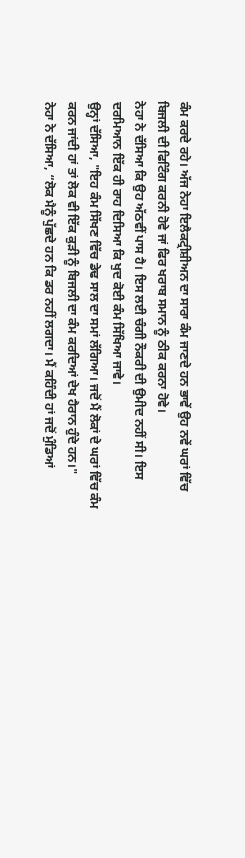ਕੰਮ ਕਰਦੇ ਰਹੇ। ਅੱਜ ਨੇਹਾ ਇਲੈਕਟ੍ਰੀਸ਼ੀਅਨ ਦਾ ਸਾਰਾ ਕੰਮ ਜਾਣਦੇ ਹਨ ਭਾਵੇਂ ਉਹ ਨਵੇਂ ਘਰਾਂ ਵਿੱਚ ਬਿਜਲੀ ਦੀ ਫਿਟਿੰਗ ਕਰਨੀ ਹੋਵੇ ਜਾਂ ਫਿਰ ਖਰਾਬ ਸਮਾਨ ਨੂੰ ਠੀਕ ਕਰਨਾ ਹੋਵੇ।
ਨੇਹਾ ਨੇ ਦੱਸਿਆ ਕਿ ਉਹ ਅੱਠਵੀਂ ਪਾਸ ਹੈ। ਇਸ ਲਈ ਚੰਗੀ ਨੌਕਰੀ ਦੀ ਉਮੀਦ ਨਹੀਂ ਸੀ। ਇਸ ਦਰਮਿਆਨ ਇੱਕ ਹੀ ਰਾਹ ਦਿਸਿਆ ਕਿ ਖੁਦ ਕੋਈ ਕੰਮ ਸਿੱਖਿਆ ਜਾਵੇ।
ਉਨ੍ਹਾਂ ਦੱਸਿਆ, "ਇਹ ਕੰਮ ਸਿੱਖਣ ਵਿੱਚ ਡੇਢ ਸਾਲ ਦਾ ਸਮਾਂ ਲੱਗਿਆ। ਜਦੋਂ ਮੈਂ ਲੋਕਾਂ ਦੇ ਘਰਾਂ ਵਿੱਚ ਕੰਮ ਕਰਨ ਜਾਂਦੀ ਹਾਂ ਤਾਂ ਲੋਕ ਵੀ ਇੱਕ ਕੁੜੀ ਨੂੰ ਬਿਜਲੀ ਦਾ ਕੰਮ ਕਰਦਿਆਂ ਦੇਖ ਹੈਰਾਨ ਹੁੰਦੇ ਹਨ।"
ਨੇਹਾ ਨੇ ਦੱਸਿਆ, “ਲੋਕ ਮੈਨੂੰ ਪੁੱਛਦੇ ਹਨ ਕਿ ਡਰ ਨਹੀਂ ਲਗਦਾ। ਮੈਂ ਕਹਿੰਦੀ ਹਾਂ ਜਦੋਂ ਮੁੰਡਿਆਂ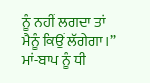ਨੂੰ ਨਹੀਂ ਲਗਦਾ ਤਾਂ ਮੈਨੂੰ ਕਿਉਂ ਲੱਗੇਗਾ।”
ਮਾਂ-ਬਾਪ ਨੂੰ ਧੀ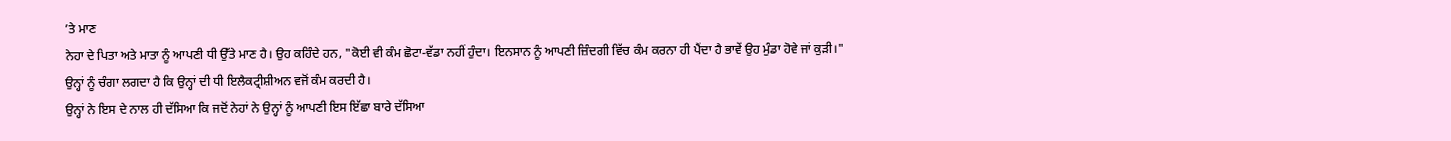’ਤੇ ਮਾਣ
ਨੇਹਾ ਦੇ ਪਿਤਾ ਅਤੇ ਮਾਤਾ ਨੂੰ ਆਪਣੀ ਧੀ ਉੱਤੇ ਮਾਣ ਹੈ। ਉਹ ਕਹਿੰਦੇ ਹਨ, "ਕੋਈ ਵੀ ਕੰਮ ਛੋਟਾ-ਵੱਡਾ ਨਹੀਂ ਹੁੰਦਾ। ਇਨਸਾਨ ਨੂੰ ਆਪਣੀ ਜ਼ਿੰਦਗੀ ਵਿੱਚ ਕੰਮ ਕਰਨਾ ਹੀ ਪੈਂਦਾ ਹੈ ਭਾਵੇਂ ਉਹ ਮੁੰਡਾ ਹੋਵੇ ਜਾਂ ਕੁੜੀ।"
ਉਨ੍ਹਾਂ ਨੂੰ ਚੰਗਾ ਲਗਦਾ ਹੈ ਕਿ ਉਨ੍ਹਾਂ ਦੀ ਧੀ ਇਲੈਕਟ੍ਰੀਸ਼ੀਅਨ ਵਜੋਂ ਕੰਮ ਕਰਦੀ ਹੈ।
ਉਨ੍ਹਾਂ ਨੇ ਇਸ ਦੇ ਨਾਲ ਹੀ ਦੱਸਿਆ ਕਿ ਜਦੋਂ ਨੇਹਾਂ ਨੇ ਉਨ੍ਹਾਂ ਨੂੰ ਆਪਣੀ ਇਸ ਇੱਛਾ ਬਾਰੇ ਦੱਸਿਆ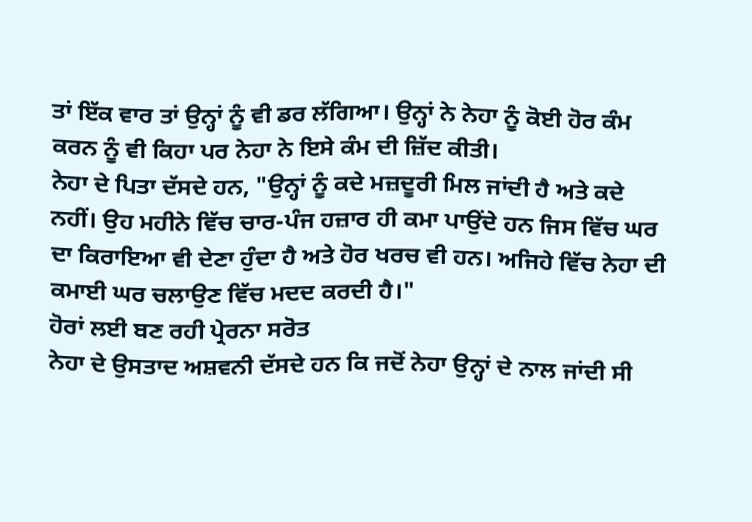ਤਾਂ ਇੱਕ ਵਾਰ ਤਾਂ ਉਨ੍ਹਾਂ ਨੂੰ ਵੀ ਡਰ ਲੱਗਿਆ। ਉਨ੍ਹਾਂ ਨੇ ਨੇਹਾ ਨੂੰ ਕੋਈ ਹੋਰ ਕੰਮ ਕਰਨ ਨੂੰ ਵੀ ਕਿਹਾ ਪਰ ਨੇਹਾ ਨੇ ਇਸੇ ਕੰਮ ਦੀ ਜ਼ਿੱਦ ਕੀਤੀ।
ਨੇਹਾ ਦੇ ਪਿਤਾ ਦੱਸਦੇ ਹਨ, "ਉਨ੍ਹਾਂ ਨੂੰ ਕਦੇ ਮਜ਼ਦੂਰੀ ਮਿਲ ਜਾਂਦੀ ਹੈ ਅਤੇ ਕਦੇ ਨਹੀਂ। ਉਹ ਮਹੀਨੇ ਵਿੱਚ ਚਾਰ-ਪੰਜ ਹਜ਼ਾਰ ਹੀ ਕਮਾ ਪਾਉਂਦੇ ਹਨ ਜਿਸ ਵਿੱਚ ਘਰ ਦਾ ਕਿਰਾਇਆ ਵੀ ਦੇਣਾ ਹੁੰਦਾ ਹੈ ਅਤੇ ਹੋਰ ਖਰਚ ਵੀ ਹਨ। ਅਜਿਹੇ ਵਿੱਚ ਨੇਹਾ ਦੀ ਕਮਾਈ ਘਰ ਚਲਾਉਣ ਵਿੱਚ ਮਦਦ ਕਰਦੀ ਹੈ।"
ਹੋਰਾਂ ਲਈ ਬਣ ਰਹੀ ਪ੍ਰੇਰਨਾ ਸਰੋਤ
ਨੇਹਾ ਦੇ ਉਸਤਾਦ ਅਸ਼ਵਨੀ ਦੱਸਦੇ ਹਨ ਕਿ ਜਦੋਂ ਨੇਹਾ ਉਨ੍ਹਾਂ ਦੇ ਨਾਲ ਜਾਂਦੀ ਸੀ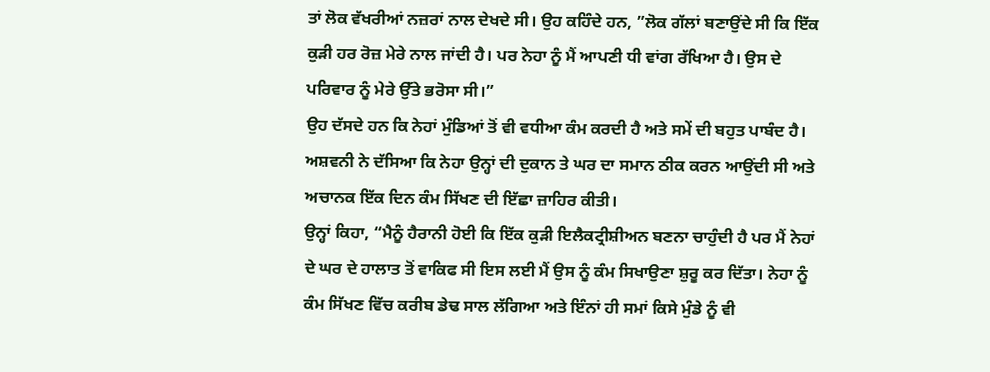ਤਾਂ ਲੋਕ ਵੱਖਰੀਆਂ ਨਜ਼ਰਾਂ ਨਾਲ ਦੇਖਦੇ ਸੀ। ਉਹ ਕਹਿੰਦੇ ਹਨ, ”ਲੋਕ ਗੱਲਾਂ ਬਣਾਉਂਦੇ ਸੀ ਕਿ ਇੱਕ ਕੁੜੀ ਹਰ ਰੋਜ਼ ਮੇਰੇ ਨਾਲ ਜਾਂਦੀ ਹੈ। ਪਰ ਨੇਹਾ ਨੂੰ ਮੈਂ ਆਪਣੀ ਧੀ ਵਾਂਗ ਰੱਖਿਆ ਹੈ। ਉਸ ਦੇ ਪਰਿਵਾਰ ਨੂੰ ਮੇਰੇ ਉੱਤੇ ਭਰੋਸਾ ਸੀ।”
ਉਹ ਦੱਸਦੇ ਹਨ ਕਿ ਨੇਹਾਂ ਮੁੰਡਿਆਂ ਤੋਂ ਵੀ ਵਧੀਆ ਕੰਮ ਕਰਦੀ ਹੈ ਅਤੇ ਸਮੇਂ ਦੀ ਬਹੁਤ ਪਾਬੰਦ ਹੈ।
ਅਸ਼ਵਨੀ ਨੇ ਦੱਸਿਆ ਕਿ ਨੇਹਾ ਉਨ੍ਹਾਂ ਦੀ ਦੁਕਾਨ ਤੇ ਘਰ ਦਾ ਸਮਾਨ ਠੀਕ ਕਰਨ ਆਉਂਦੀ ਸੀ ਅਤੇ ਅਚਾਨਕ ਇੱਕ ਦਿਨ ਕੰਮ ਸਿੱਖਣ ਦੀ ਇੱਛਾ ਜ਼ਾਹਿਰ ਕੀਤੀ।
ਉਨ੍ਹਾਂ ਕਿਹਾ, “ਮੈਨੂੰ ਹੈਰਾਨੀ ਹੋਈ ਕਿ ਇੱਕ ਕੁੜੀ ਇਲੈਕਟ੍ਰੀਸ਼ੀਅਨ ਬਣਨਾ ਚਾਹੁੰਦੀ ਹੈ ਪਰ ਮੈਂ ਨੇਹਾਂ ਦੇ ਘਰ ਦੇ ਹਾਲਾਤ ਤੋਂ ਵਾਕਿਫ ਸੀ ਇਸ ਲਈ ਮੈਂ ਉਸ ਨੂੰ ਕੰਮ ਸਿਖਾਉਣਾ ਸ਼ੁਰੂ ਕਰ ਦਿੱਤਾ। ਨੇਹਾ ਨੂੰ ਕੰਮ ਸਿੱਖਣ ਵਿੱਚ ਕਰੀਬ ਡੇਢ ਸਾਲ ਲੱਗਿਆ ਅਤੇ ਇੰਨਾਂ ਹੀ ਸਮਾਂ ਕਿਸੇ ਮੁੰਡੇ ਨੂੰ ਵੀ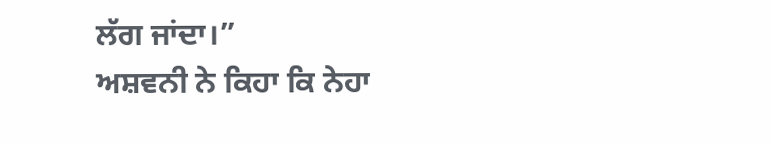ਲੱਗ ਜਾਂਦਾ।”
ਅਸ਼ਵਨੀ ਨੇ ਕਿਹਾ ਕਿ ਨੇਹਾ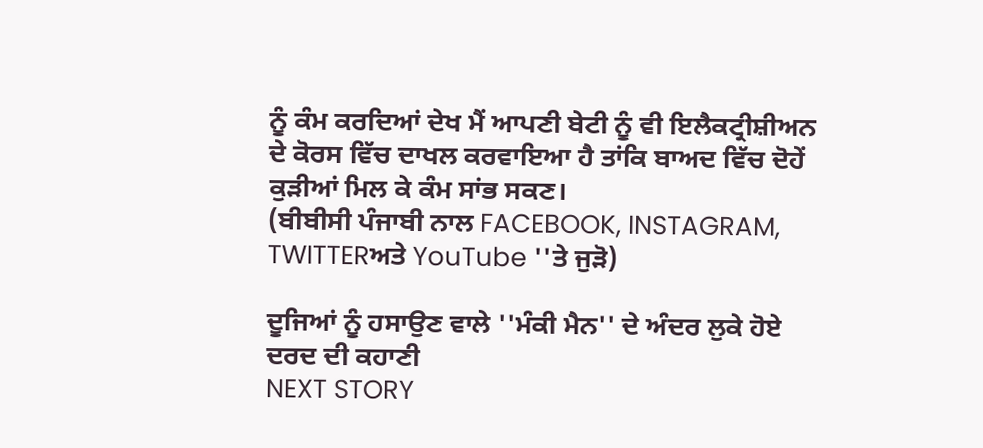ਨੂੰ ਕੰਮ ਕਰਦਿਆਂ ਦੇਖ ਮੈਂ ਆਪਣੀ ਬੇਟੀ ਨੂੰ ਵੀ ਇਲੈਕਟ੍ਰੀਸ਼ੀਅਨ ਦੇ ਕੋਰਸ ਵਿੱਚ ਦਾਖਲ ਕਰਵਾਇਆ ਹੈ ਤਾਂਕਿ ਬਾਅਦ ਵਿੱਚ ਦੋਹੇਂ ਕੁੜੀਆਂ ਮਿਲ ਕੇ ਕੰਮ ਸਾਂਭ ਸਕਣ।
(ਬੀਬੀਸੀ ਪੰਜਾਬੀ ਨਾਲ FACEBOOK, INSTAGRAM, TWITTERਅਤੇ YouTube ''ਤੇ ਜੁੜੋ)

ਦੂਜਿਆਂ ਨੂੰ ਹਸਾਉਣ ਵਾਲੇ ''ਮੰਕੀ ਮੈਨ'' ਦੇ ਅੰਦਰ ਲੁਕੇ ਹੋਏ ਦਰਦ ਦੀ ਕਹਾਣੀ
NEXT STORY